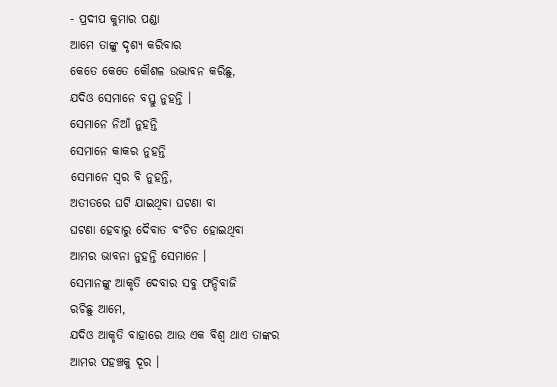- ପ୍ରଦୀପ କୁମାର ପଣ୍ଡା
ଆମେ ତାଙ୍କୁ ଦୃଶ୍ୟ କରିବାର
କେତେ କେତେ କୌଶଳ ଉଦ୍ଭାବନ କରିଛୁ,
ଯଦିଓ ସେମାନେ ବସ୍ତୁ ନୁହନ୍ତି ।
ସେମାନେ ନିଆଁ ନୁହନ୍ତି
ସେମାନେ କାକର ନୁହନ୍ତି
ସେମାନେ ସ୍ଵର ବି ନୁହନ୍ତି,
ଅତୀତରେ ଘଟି ଯାଇଥିବା ଘଟଣା ବା
ଘଟଣା ହେବାରୁ ଦୈବାତ ବଂଚିତ ହୋଇଥିବା
ଆମର ଭାବନା ନୁହନ୍ତି ସେମାନେ ।
ସେମାନଙ୍କୁ ଆକୃତି ଦେବାର ସବୁ ଫନ୍ଦିବାଜି
ରଚିଛୁ ଆମେ,
ଯଦିଓ ଆକୃତି ବାହାରେ ଆଉ ଏକ ବିଶ୍ଵ ଥାଏ ତାଙ୍କର
ଆମର ପହଞ୍ଚକୁ ଦୂର ।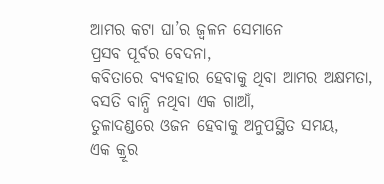ଆମର କଟା ଘା’ର ଜ୍ଵଳନ ସେମାନେ
ପ୍ରସବ ପୂର୍ବର ବେଦନା,
କବିତାରେ ବ୍ୟବହାର ହେବାକୁ ଥିବା ଆମର ଅକ୍ଷମତା,
ବସତି ବାନ୍ଧି ନଥିବା ଏକ ଗାଆଁ,
ତୁଳାଦଣ୍ଡରେ ଓଜନ ହେବାକୁ ଅନୁପସ୍ଥିତ ସମୟ,
ଏକ କ୍ରୂର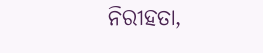ନିରୀହତା,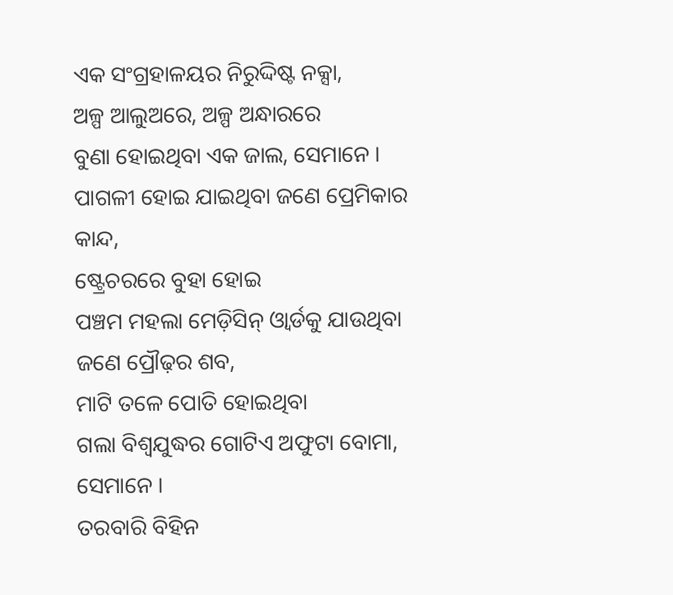ଏକ ସଂଗ୍ରହାଳୟର ନିରୁଦ୍ଦିଷ୍ଟ ନକ୍ସା,
ଅଳ୍ପ ଆଲୁଅରେ, ଅଳ୍ପ ଅନ୍ଧାରରେ
ବୁଣା ହୋଇଥିବା ଏକ ଜାଲ, ସେମାନେ ।
ପାଗଳୀ ହୋଇ ଯାଇଥିବା ଜଣେ ପ୍ରେମିକାର କାନ୍ଦ,
ଷ୍ଟ୍ରେଚରରେ ବୁହା ହୋଇ
ପଞ୍ଚମ ମହଲା ମେଡ଼ିସିନ୍ ଓ୍ଵାର୍ଡକୁ ଯାଉଥିବା
ଜଣେ ପ୍ରୌଢ଼ର ଶବ,
ମାଟି ତଳେ ପୋତି ହୋଇଥିବା
ଗଲା ବିଶ୍ବଯୁଦ୍ଧର ଗୋଟିଏ ଅଫୁଟା ବୋମା, ସେମାନେ ।
ତରବାରି ବିହିନ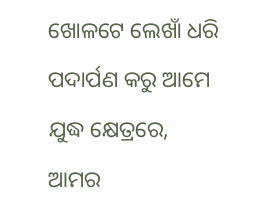ଖୋଳଟେ ଲେଖାଁ ଧରି
ପଦାର୍ପଣ କରୁ ଆମେ ଯୁଦ୍ଧ କ୍ଷେତ୍ରରେ,
ଆମର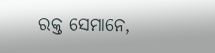ରକ୍ତ ସେମାନେ,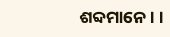ଶବ୍ଦମାନେ । ।